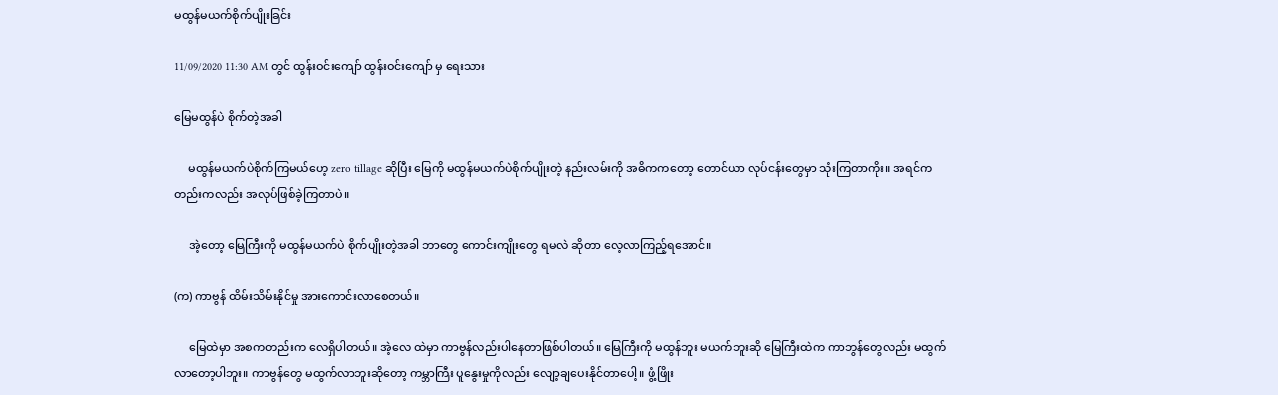မထွန်မယက်စိုက်ပျိုးခြင်း

11/09/2020 11:30 AM တွင် ထွန်းဝင်းကျော် ထွန်းဝင်းကျော် မှ ရေးသား

မြေမထွန်ပဲ စိုက်တဲ့အခါ

     မထွန်မယက်ပဲစိုက်ကြမယ်ဟေ့ zero tillage ဆိုပြီး မြေကို မထွန်မယက်ပဲစိုက်ပျိုးတဲ့ နည်းလမ်းကို အဓိကကတော့ တောင်ယာ လုပ်ငန်းတွေမှာ သုံးကြတာကိုး။ အရင်ကတည်းကလည်း အလုပ်ဖြစ်ခဲ့ကြတာပဲ။

     အဲ့တော့ မြေကြီးကို မထွန်မယက်ပဲ စိုက်ပျိုးတဲ့အခါ ဘာတွေ ကောင်းကျိုးတွေ ရမလဲ ဆိုတာ လေ့လာကြည့်ရအောင်။

(က) ကာ‌ဗွန် ထိမ်းသိမ်းနိုင်မှု အားကောင်းလာစေတယ်။

     မြေထဲမှာ အစကတည်းက လေရှိပါတယ်။ အဲ့လေ ထဲမှာ ကာဗွန်လည်းပါနေတာဖြစ်ပါတယ်။ မြေကြီးကို မထွန်ဘူး မယက်ဘူးဆို မြေကြီးထဲက ကာဘွန်တွေလည်း မထွက်လာတော့ပါဘူး။ ကာဗွန်တွေ မထွက်လာဘူးဆိုတော့ ကမ္ဘာကြီး ပူနွေးမှုကိုလည်း လျော့ချပေးနိုင်တာပေါ့။ ဖွံ့ဖြိုး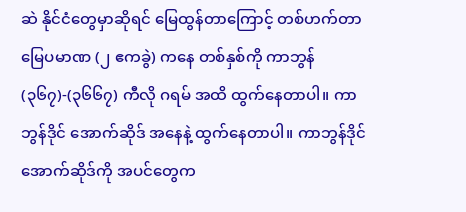ဆဲ နိုင်ငံတွေမှာဆိုရင် မြေထွန်တာကြောင့် တစ်ဟက်တာ မြေပမာဏ (၂ ဧကခွဲ) ကနေ တစ်နှစ်ကို ကာဘွန် (၃၆၇)-(၃၆၆၇) ကီလို ဂရမ် အထိ ထွက်နေတာပါ။ ကာဘွန်ဒိုင် အောက်ဆိုဒ် အနေနဲ့ ထွက်နေတာပါ။ ကာဘွန်ဒိုင်အောက်ဆိုဒ်ကို အပင်တွေက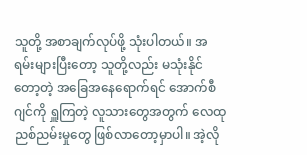သူတို့ အစာချက်လုပ်ဖို့ သုံးပါတယ်။ အရမ်းများပြီးတော့ သူတို့လည်း မသုံးနိုင်တော့တဲ့ အခြေအနေရောက်ရင် အောက်စီဂျင်ကို ရှူကြတဲ့ လူသားတွေအတွက် လေထု ညစ်ညမ်းမှုတွေ ဖြစ်လာတော့မှာပါ။ အဲ့လို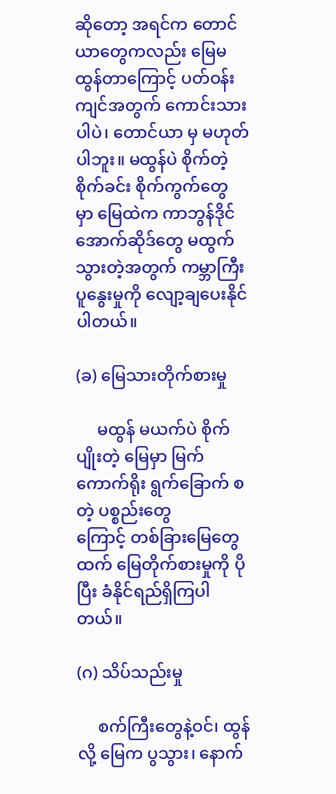ဆိုတော့ အရင်က တောင်ယာတွေကလည်း ‌မြေမထွန်တာကြောင့် ပတ်ဝန်းကျင်အတွက် ကောင်းသားပါပဲ၊ တောင်ယာ မှ မဟုတ်ပါဘူး။ မထွန်ပဲ စိုက်တဲ့ စိုက်ခင်း စိုက်ကွက်တွေမှာ ‌မြေထဲက ကာဘွန်ဒိုင်အောက်ဆိုဒ်တွေ မထွက်သွားတဲ့အတွက် ကမ္ဘာကြီး ပူနွေးမှုကို လျော့ချပေးနိုင်ပါတယ်။

(ခ) မြေသားတိုက်စားမှု

     မထွန် မယက်ပဲ စိုက်ပျိုးတဲ့ မြေမှာ မြက် ကောက်ရိုး ရွက်ခြောက် စတဲ့ ပစ္စည်းတွေကြောင့် ‌တစ်ခြားမြေတွေထက် မြေတိုက်စားမှုကို ပိုပြီး ခံနိုင်ရည်ရှိကြပါတယ်။

(ဂ) သိပ်သည်းမှု

     စက်ကြီးတွေနဲ့ဝင်၊ ထွန်လို့ ‌မြေက ပွသွား၊ နောက်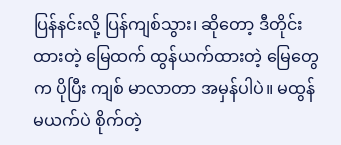ပြန်နင်းလို့ ပြန်ကျစ်သွား၊ ဆိုတော့ ဒီတိုင်း ထားတဲ့ မြေထက် ထွန်ယက်ထားတဲ့ မြေတွေက ပိုပြီး ကျစ် မာလာတာ အမှန်ပါပဲ။ မထွန် မယက်ပဲ စိုက်တဲ့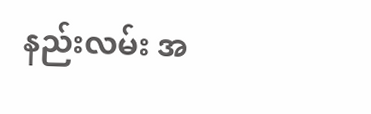နည်းလမ်း အ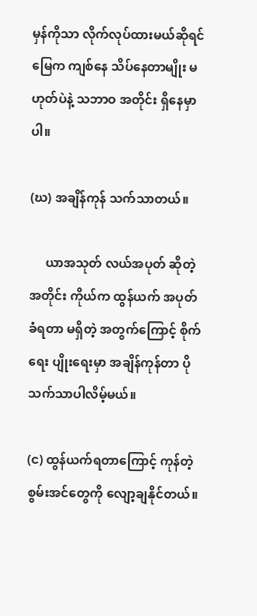မှန်ကိုသာ လိုက်လုပ်ထားမယ်‌ဆိုရင် မြေက ကျစ်နေ သိပ်နေတာမျိုး မဟုတ်ပဲနဲ့ သဘာဝ အတိုင်း ရှိနေမှာပါ။

(ဃ) အချိန်ကုန် သက်သာတယ်။

     ယာအသုတ် လယ်အပုတ် ဆိုတဲ့အတိုင်း ကိုယ်က ထွန်ယက် အပုတ်ခံရတာ မရှိတဲ့ အတွက်ကြောင့် စိုက်ရေး ပျိုးရေးမှာ အချိန်ကုန်တာ ပိုသက်သာပါလိမ့်မယ်။

(င) ထွန်ယက်ရတာကြောင့် ကုန်တဲ့ စွမ်းအင်တွေကို လျော့ချနိုင်တယ်။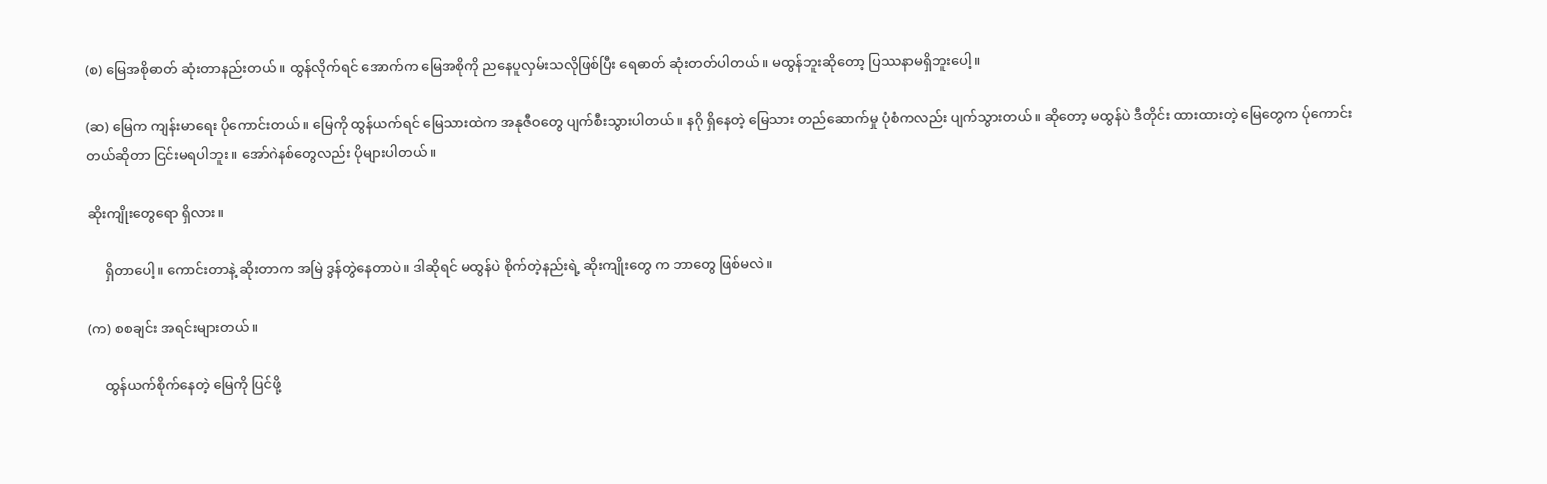(စ) မြေအစိုဓာတ် ဆုံးတာနည်းတယ်။ ထွန်လိုက်ရင် အောက်က မြေအစိုကို ညနေပူလှမ်းသလိုဖြစ်ပြီး ‌ရေဓာတ် ဆုံးတတ်ပါတယ်။ မထွန်ဘူးဆိုတော့ ပြဿနာမရှိဘူးပေါ့။

(ဆ) မြေက ကျန်းမာရေး ပိုကောင်းတယ်။ မြေကို ထွန်ယက်ရင် မြေသားထဲက အနုဇီဝတွေ ပျက်စီးသွားပါတယ်။ နဂို ရှိနေတဲ့ ‌မြေသား တည်ဆောက်မှု ပုံစံကလည်း ပျက်သွားတယ်။ ဆိုတော့ မထွန်ပဲ ဒီတိုင်း ထားထားတဲ့ မြေတွေက ပ်ုကောင်းတယ်ဆိုတာ ငြင်းမရပါဘူး။ အော်ဂဲနစ်တွေလည်း ပိုများပါတယ်။

ဆိုးကျိုး‌တွေ‌ရော ရှိလား။

     ရှိတာပေါ့။ ကောင်းတာနဲ့ ဆိုးတာက အမြဲ ဒွန်တွဲနေတာပဲ။ ဒါဆိုရင် မထွန်ပဲ စိုက်တဲ့နည်းရဲ့ ဆိုးကျိုးတွေ က ဘာတွေ ဖြစ်မလဲ။

(က) စစချင်း အရင်းများတယ်။

     ထွန်ယက်စိုက်နေတဲ့ မြေကို ပြင်ဖို့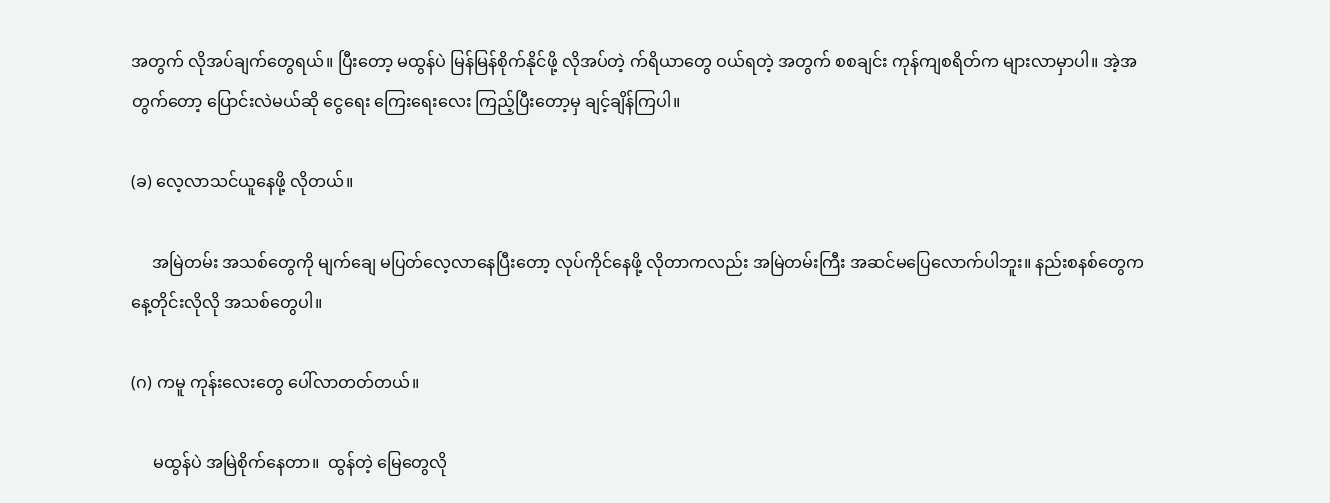အတွက် လိုအပ်ချက်တွေရယ်။ ပြီးတော့ မထွန်ပဲ မြန်မြန်စိုက်နိုင်ဖို့ လိုအပ်တဲ့ က်ရိယာတွေ ဝယ်ရတဲ့ ‌အတွက် စစချင်း ကုန်ကျစရိတ်က များလာမှာပါ။ အဲ့အတွက်တော့ ပြောင်းလဲမယ်ဆို ငွေရေး ကြေးရေးလေး ကြည့်ပြီးတော့မှ ချင့်ချိန်ကြပါ။

(ခ) လေ့လာသင်ယူနေဖို့ လိုတယ်။

     အမြဲတမ်း အသစ်တွေကို မျက်ချေ မပြတ်လေ့လာနေပြီးတော့ လုပ်ကိုင်နေဖို့ လိုတာကလည်း အမြဲတမ်းကြီး အဆင်မပြေလောက်ပါဘူး။ နည်းစနစ်တွေက နေ့တိုင်းလိုလို အသစ်တွေပါ။

(ဂ) ကမူ ကုန်းလေးတွေ ပေါ်လာတတ်တယ်။

     မထွန်ပဲ အမြဲစိုက်နေတာ။  ထွန်တဲ့ မြေတွေလို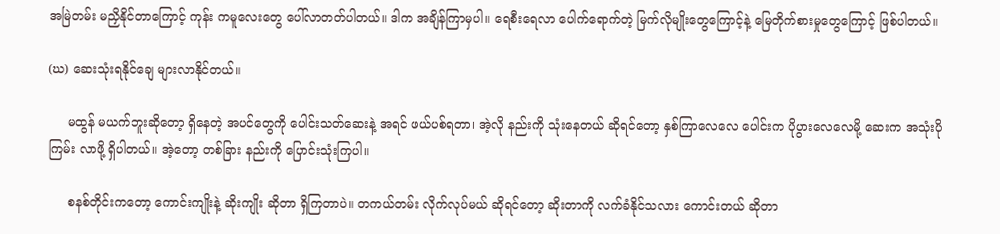အမြဲတမ်း မညှိနိုင်တာကြောင့် ကုန်း ကမူလေးတွေ ပေါ်လာတတ်ပါတယ်။ ဒါက အချိန်ကြာမှပါ။ ရေစီးရေလာ ပေါက်ရောက်တဲ့ မြက်လိုမျိုးတွေကြောင့်နဲ့ မြေတိုက်စားမှုတွေကြောင့် ဖြစ်ပါတယ်။

(ဃ) ဆေးသုံးရနိုင်ချေ များလာနိုင်တယ်။

     မထွန် မယက်ဘူးဆိုတော့ ရှိနေတဲ့ အပင်တွေကို ပေါင်းသတ်ဆေးနဲ့ အရင် ဖယ်ပစ်ရတာ၊ အဲ့လို နည်းကို သုံးနေတယ် ဆိုရင်တော့ နှစ်ကြာလေလေ ပေါင်းက ပိုပွားလေလေမို့ ဆေးက အသုံးပိုကြမ်း လာဖို့ ရှိပါတယ်။ အဲ့တော့ တစ်ခြား နည်းကို ပြောင်းသုံးကြပါ။

     စနစ်တိုင်းကတော့ ကောင်းကျိုးနဲ့ ဆိုးကျိုး ဆိုတာ ရှိကြတာပဲ။ တကယ်တမ်း လိုက်လုပ်မယ် ဆိုရင်တော့ ဆိုးတာကို လက်ခံနိုင်သလား‌ ကောင်းတယ် ဆိုတာ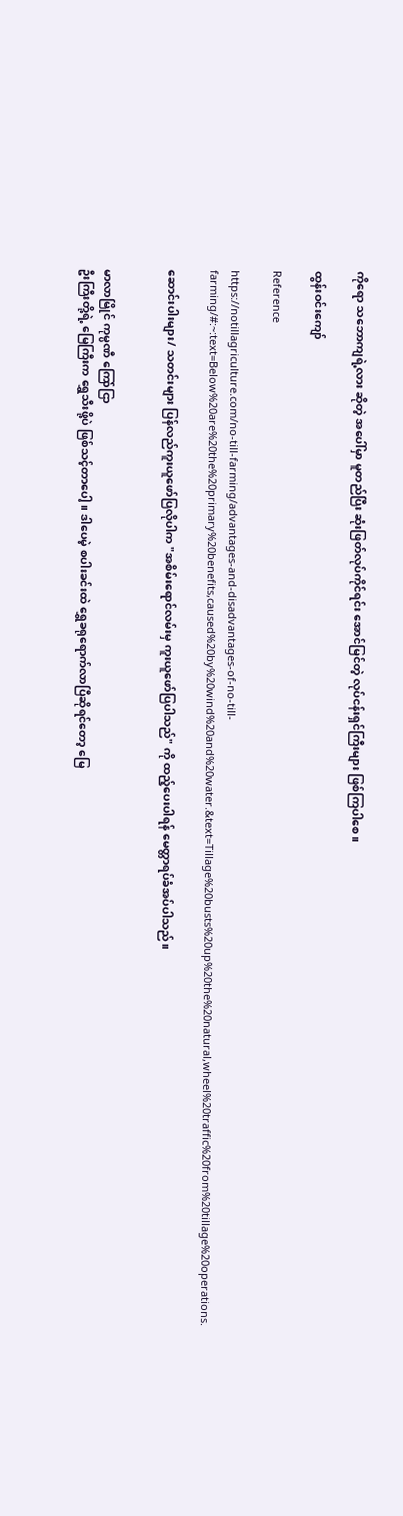ကိုရော သဘောကျရဲ့လား ဆိုတဲ့ အပေါ်မှာ မူတည်ပြီး ဆုံးဖြတ်လုပ်ကိုင်ရင်း အောင်မြင်တဲ့ လုပ်ငန်းရှင်ကြီးများ ဖြစ်ကြပါစေ။

ထွန်းဝင်းကျော်

Reference

https://notillagriculture.com/no-till-farming/advantages-and-disadvantages-of-no-till-farming/#:~:text=Below%20are%20the%20primary%20benefits,caused%20by%20wind%20and%20water.&text=Tillage%20busts%20up%20the%20natural,wheel%20traffic%20from%20tillage%20operations.

ဆောင်းပါးများ/ သတင်းများ ပြန်လည်ကူးယူဖော်ပြလိုပါက "အစိမ်းရောင်လမ်းမှ ကူးယူဖော်ပြပါသည်" ကို ထည့်ပေးပါရန် မေတ္တာရပ်ခံအပ်ပါသည်။


မာလာမြိုင် ကုမ္ပဏီ ကြော်ငြာ
ဦးကြီးတို့ရဲ့ မြေကြီးက ရွှေသီးဖို့ပဲ ဖြစ်သင့်တာပေါ့။ ဒါပေမဲ့ စပါးခင်းထဲ ရွှေခရုရောက်လာပြီဆိုရင်တော့ မြေ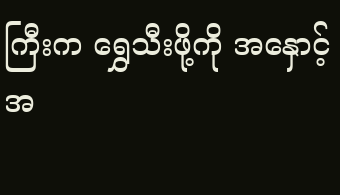ကြီးက ရွှေသီးဖို့ကို အနှောင့်အ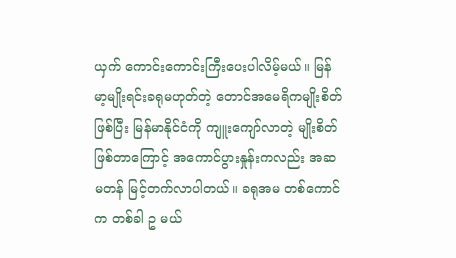ယှက် ကောင်းကောင်းကြီးပေးပါလိမ့်မယ်။ မြန်မာ့မျိုးရင်းခရုမဟုတ်တဲ့ တောင်အမေရိကမျိုးစိတ်ဖြစ်ပြီး မြန်မာနိုင်ငံကို ကျူးကျော်လာတဲ့ မျိုးစိတ်ဖြစ်တာကြောင့် အကောင်ပွားနှုန်းကလည်း အဆမတန် မြင့်တက်လာပါတယ်။ ခရုအမ တစ်ကောင်က တစ်ခါ ဥ မယ်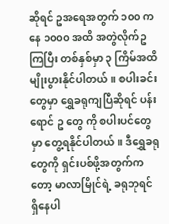ဆိုရင် ဥအရေအတွက် ၁၀၀ ကနေ ၁၀၀၀ အထိ အတွဲလိုက်ဥကြပြီး တစ်နှစ်မှာ ၃ ကြိမ်အထိ မျိုးပွားနိုင်ပါတယ်။ စပါးခင်းတွေမှာ ရွှေခရုကျပြီဆိုရင် ပန်းရောင် ဥ တွေ ကို စပါးပင်တွေမှာ တွေ့ရနိုင်ပါတယ်။ ဒီရွှေခရုတွေကို ရှင်းပစ်ဖို့အတွက်ကတော့ မာလာမြိုင်ရဲ့ ခရုဘုရင် ရှိနေပါ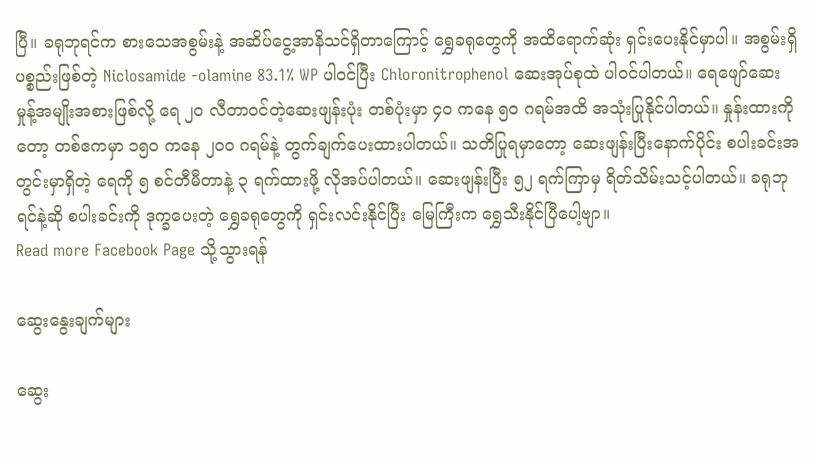ပြီ။ ခရုဘုရင်က စားသေအစွမ်းနဲ့ အဆိပ်ငွေ့အာနိသင်ရှိတာကြောင့် ရွှေခရုတွေကို အထိရောက်ဆုံး ရှင်းပေးနိုင်မှာပါ။ အစွမ်းရှိပစ္စည်းဖြစ်တဲ့ Niclosamide -olamine 83.1% WP ပါဝင်ပြီး Chloronitrophenol ဆေးအုပ်စုထဲ ပါဝင်ပါတယ်။ ရေဖျော်ဆေးမှုန့်အမျိုးအစားဖြစ်လို့ ရေ ၂၀ လီတာဝင်တဲ့ဆေးဖျန်းပုံး တစ်ပုံးမှာ ၄၀ ကနေ ၅၀ ဂရမ်အထိ အသုံးပြုနိုင်ပါတယ်။ နှုန်းထားကိုတော့ တစ်ဧကမှာ ၁၅၀ ကနေ ၂၀၀ ဂရမ်နဲ့ တွက်ချက်ပေးထားပါတယ်။ သတိပြုရမှာတော့ ဆေးဖျန်းပြီးနောက်ပိုင်း စပါးခင်းအတွင်းမှာရှိတဲ့ ရေကို ၅ စင်တီမီတာနဲ့ ၃ ရက်ထားဖို့ လိုအပ်ပါတယ်။ ဆေးဖျန်းပြီး ၅၂ ရက်ကြာမှ ရိတ်သိမ်းသင့်ပါတယ်။ ခရုဘုရင်နဲ့ဆို စပါးခင်းကို ဒုက္ခပေးတဲ့ ရွှေခရုတွေကို ရှင်းလင်းနိုင်ပြီး မြေကြီးက ရွှေသီးနိုင်ပြီပေါ့ဗျာ။
Read more Facebook Page သို့သွားရန်

ဆွေးနွေးချက်များ

ဆွေး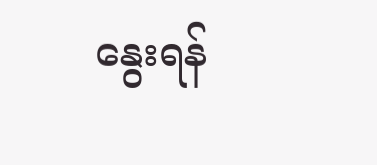နွေးရန်